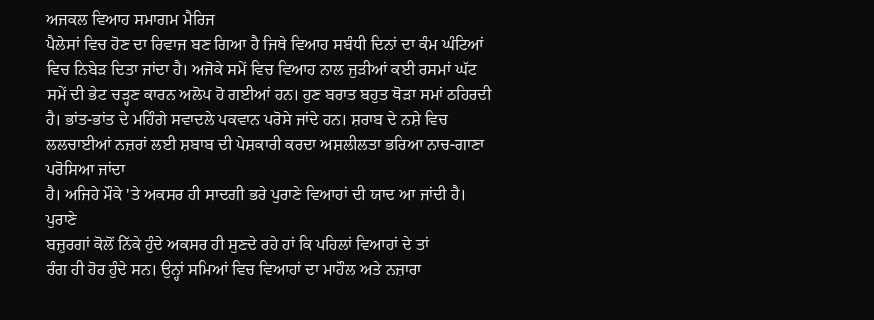ਅਜਕਲ ਵਿਆਹ ਸਮਾਗਮ ਮੈਰਿਜ
ਪੈਲੇਸਾਂ ਵਿਚ ਹੋਣ ਦਾ ਰਿਵਾਜ ਬਣ ਗਿਆ ਹੈ ਜਿਥੇ ਵਿਆਹ ਸਬੰਧੀ ਦਿਨਾਂ ਦਾ ਕੰਮ ਘੰਟਿਆਂ
ਵਿਚ ਨਿਬੇੜ ਦਿਤਾ ਜਾਂਦਾ ਹੈ। ਅਜੋਕੇ ਸਮੇਂ ਵਿਚ ਵਿਆਹ ਨਾਲ ਜੁੜੀਆਂ ਕਈ ਰਸਮਾਂ ਘੱਟ
ਸਮੇਂ ਦੀ ਭੇਟ ਚੜ੍ਹਣ ਕਾਰਨ ਅਲੋਪ ਹੋ ਗਈਆਂ ਹਨ। ਹੁਣ ਬਰਾਤ ਬਹੁਤ ਥੋੜਾ ਸਮਾਂ ਠਹਿਰਦੀ
ਹੈ। ਭਾਂਤ-ਭਾਂਤ ਦੇ ਮਹਿੰਗੇ ਸਵਾਦਲੇ ਪਕਵਾਨ ਪਰੋਸੇ ਜਾਂਦੇ ਹਨ। ਸ਼ਰਾਬ ਦੇ ਨਸ਼ੇ ਵਿਚ
ਲਲਚਾਈਆਂ ਨਜ਼ਰਾਂ ਲਈ ਸ਼ਬਾਬ ਦੀ ਪੇਸ਼ਕਾਰੀ ਕਰਦਾ ਅਸ਼ਲੀਲਤਾ ਭਰਿਆ ਨਾਚ-ਗਾਣਾ ਪਰੋਸਿਆ ਜਾਂਦਾ
ਹੈ। ਅਜਿਹੇ ਮੌਕੇ 'ਤੇ ਅਕਸਰ ਹੀ ਸਾਦਗੀ ਭਰੇ ਪੁਰਾਣੇ ਵਿਆਹਾਂ ਦੀ ਯਾਦ ਆ ਜਾਂਦੀ ਹੈ।
ਪੁਰਾਣੇ
ਬਜ਼ੁਰਗਾਂ ਕੋਲੋਂ ਨਿੱਕੇ ਹੁੰਦੇ ਅਕਸਰ ਹੀ ਸੁਣਦੇ ਰਹੇ ਹਾਂ ਕਿ ਪਹਿਲਾਂ ਵਿਆਹਾਂ ਦੇ ਤਾਂ
ਰੰਗ ਹੀ ਹੋਰ ਹੁੰਦੇ ਸਨ। ਉਨ੍ਹਾਂ ਸਮਿਆਂ ਵਿਚ ਵਿਆਹਾਂ ਦਾ ਮਾਹੌਲ ਅਤੇ ਨਜ਼ਾਰਾ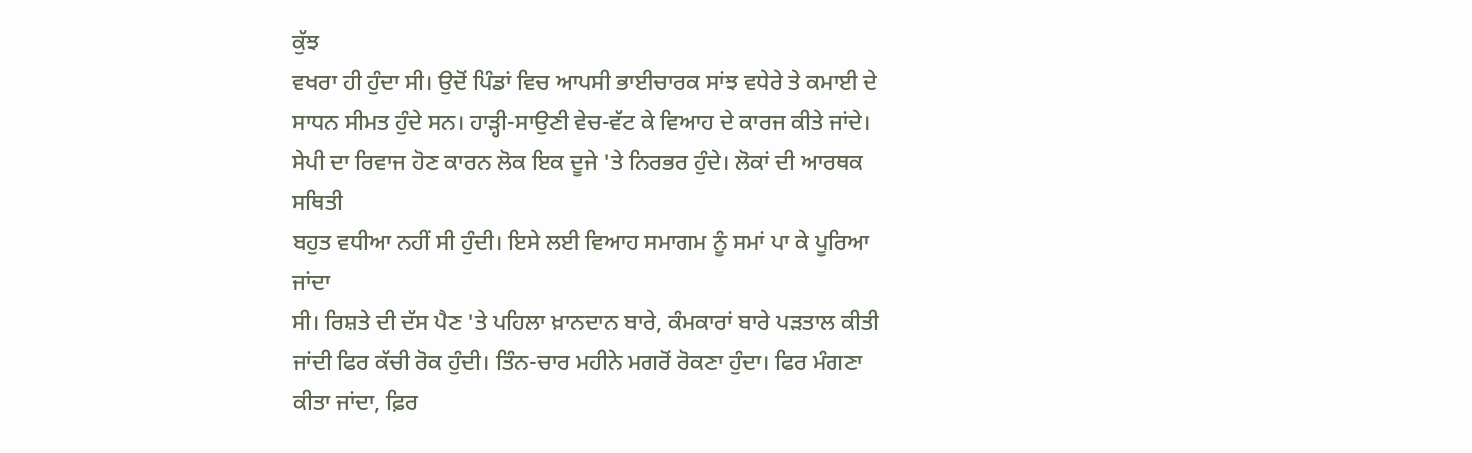ਕੁੱਝ
ਵਖਰਾ ਹੀ ਹੁੰਦਾ ਸੀ। ਉਦੋਂ ਪਿੰਡਾਂ ਵਿਚ ਆਪਸੀ ਭਾਈਚਾਰਕ ਸਾਂਝ ਵਧੇਰੇ ਤੇ ਕਮਾਈ ਦੇ
ਸਾਧਨ ਸੀਮਤ ਹੁੰਦੇ ਸਨ। ਹਾੜ੍ਹੀ-ਸਾਉਣੀ ਵੇਚ-ਵੱਟ ਕੇ ਵਿਆਹ ਦੇ ਕਾਰਜ ਕੀਤੇ ਜਾਂਦੇ।
ਸੇਪੀ ਦਾ ਰਿਵਾਜ ਹੋਣ ਕਾਰਨ ਲੋਕ ਇਕ ਦੂਜੇ 'ਤੇ ਨਿਰਭਰ ਹੁੰਦੇ। ਲੋਕਾਂ ਦੀ ਆਰਥਕ ਸਥਿਤੀ
ਬਹੁਤ ਵਧੀਆ ਨਹੀਂ ਸੀ ਹੁੰਦੀ। ਇਸੇ ਲਈ ਵਿਆਹ ਸਮਾਗਮ ਨੂੰ ਸਮਾਂ ਪਾ ਕੇ ਪੂਰਿਆ ਜਾਂਦਾ
ਸੀ। ਰਿਸ਼ਤੇ ਦੀ ਦੱਸ ਪੈਣ 'ਤੇ ਪਹਿਲਾ ਖ਼ਾਨਦਾਨ ਬਾਰੇ, ਕੰਮਕਾਰਾਂ ਬਾਰੇ ਪੜਤਾਲ ਕੀਤੀ
ਜਾਂਦੀ ਫਿਰ ਕੱਚੀ ਰੋਕ ਹੁੰਦੀ। ਤਿੰਨ-ਚਾਰ ਮਹੀਨੇ ਮਗਰੋਂ ਰੋਕਣਾ ਹੁੰਦਾ। ਫਿਰ ਮੰਗਣਾ
ਕੀਤਾ ਜਾਂਦਾ, ਫ਼ਿਰ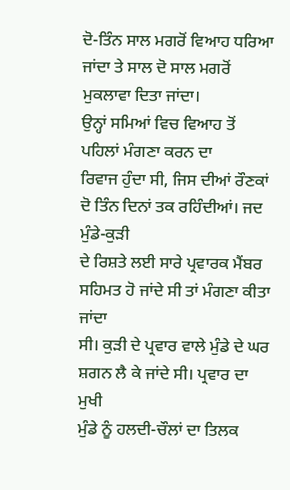ਦੋ-ਤਿੰਨ ਸਾਲ ਮਗਰੋਂ ਵਿਆਹ ਧਰਿਆ ਜਾਂਦਾ ਤੇ ਸਾਲ ਦੋ ਸਾਲ ਮਗਰੋਂ
ਮੁਕਲਾਵਾ ਦਿਤਾ ਜਾਂਦਾ।
ਉਨ੍ਹਾਂ ਸਮਿਆਂ ਵਿਚ ਵਿਆਹ ਤੋਂ ਪਹਿਲਾਂ ਮੰਗਣਾ ਕਰਨ ਦਾ
ਰਿਵਾਜ ਹੁੰਦਾ ਸੀ, ਜਿਸ ਦੀਆਂ ਰੌਣਕਾਂ ਦੋ ਤਿੰਨ ਦਿਨਾਂ ਤਕ ਰਹਿੰਦੀਆਂ। ਜਦ ਮੁੰਡੇ-ਕੁੜੀ
ਦੇ ਰਿਸ਼ਤੇ ਲਈ ਸਾਰੇ ਪ੍ਰਵਾਰਕ ਮੈਂਬਰ ਸਹਿਮਤ ਹੋ ਜਾਂਦੇ ਸੀ ਤਾਂ ਮੰਗਣਾ ਕੀਤਾ ਜਾਂਦਾ
ਸੀ। ਕੁੜੀ ਦੇ ਪ੍ਰਵਾਰ ਵਾਲੇ ਮੁੰਡੇ ਦੇ ਘਰ ਸ਼ਗਨ ਲੈ ਕੇ ਜਾਂਦੇ ਸੀ। ਪ੍ਰਵਾਰ ਦਾ ਮੁਖੀ
ਮੁੰਡੇ ਨੂੰ ਹਲਦੀ-ਚੌਲਾਂ ਦਾ ਤਿਲਕ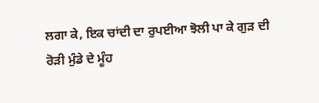ਲਗਾ ਕੇ, ਇਕ ਚਾਂਦੀ ਦਾ ਰੁਪਈਆ ਝੋਲੀ ਪਾ ਕੇ ਗੁੜ ਦੀ
ਰੋੜੀ ਮੁੰਡੇ ਦੇ ਮੂੰਹ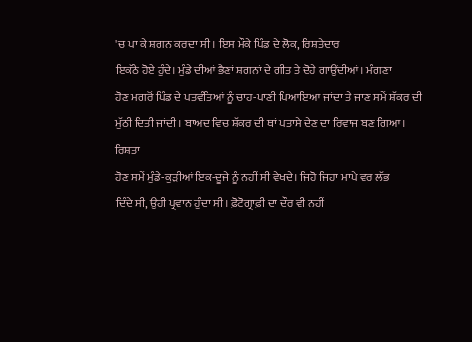'ਚ ਪਾ ਕੇ ਸ਼ਗਨ ਕਰਦਾ ਸੀ। ਇਸ ਮੌਕੇ ਪਿੰਡ ਦੇ ਲੋਕ, ਰਿਸ਼ਤੇਦਾਰ
ਇਕੱਠੇ ਹੋਏ ਹੁੰਦੇ। ਮੁੰਡੇ ਦੀਆਂ ਭੈਣਾਂ ਸ਼ਗਨਾਂ ਦੇ ਗੀਤ ਤੇ ਦੋਹੇ ਗਾਉਂਦੀਆਂ। ਮੰਗਣਾ
ਹੋਣ ਮਗਰੋਂ ਪਿੰਡ ਦੇ ਪਤਵੰਤਿਆਂ ਨੂੰ ਚਾਹ-ਪਾਣੀ ਪਿਆਇਆ ਜਾਂਦਾ ਤੇ ਜਾਣ ਸਮੇਂ ਸ਼ੱਕਰ ਦੀ
ਮੁੱਠੀ ਦਿਤੀ ਜਾਂਦੀ। ਬਾਅਦ ਵਿਚ ਸ਼ੱਕਰ ਦੀ ਥਾਂ ਪਤਾਸੇ ਦੇਣ ਦਾ ਰਿਵਾਜ ਬਣ ਗਿਆ।
ਰਿਸ਼ਤਾ
ਹੋਣ ਸਮੇਂ ਮੁੰਡੇ-ਕੁੜੀਆਂ ਇਕ-ਦੂਜੇ ਨੂੰ ਨਹੀਂ ਸੀ ਵੇਖਦੇ। ਜਿਹੋ ਜਿਹਾ ਮਾਪੇ ਵਰ ਲੱਭ
ਦਿੰਦੇ ਸੀ, ਉਹੀ ਪ੍ਰਵਾਨ ਹੁੰਦਾ ਸੀ। ਫ਼ੋਟੋਗ੍ਰਾਫ਼ੀ ਦਾ ਦੌਰ ਵੀ ਨਹੀਂ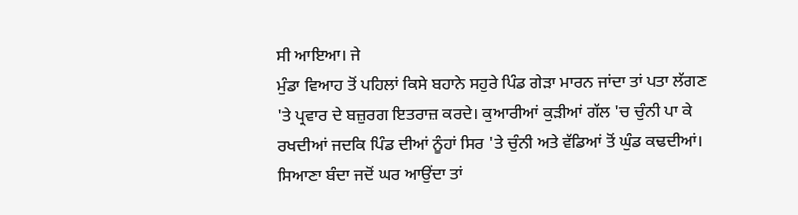ਸੀ ਆਇਆ। ਜੇ
ਮੁੰਡਾ ਵਿਆਹ ਤੋਂ ਪਹਿਲਾਂ ਕਿਸੇ ਬਹਾਨੇ ਸਹੁਰੇ ਪਿੰਡ ਗੇੜਾ ਮਾਰਨ ਜਾਂਦਾ ਤਾਂ ਪਤਾ ਲੱਗਣ
'ਤੇ ਪ੍ਰਵਾਰ ਦੇ ਬਜ਼ੁਰਗ ਇਤਰਾਜ਼ ਕਰਦੇ। ਕੁਆਰੀਆਂ ਕੁੜੀਆਂ ਗੱਲ 'ਚ ਚੁੰਨੀ ਪਾ ਕੇ
ਰਖਦੀਆਂ ਜਦਕਿ ਪਿੰਡ ਦੀਆਂ ਨੂੰਹਾਂ ਸਿਰ 'ਤੇ ਚੁੰਨੀ ਅਤੇ ਵੱਡਿਆਂ ਤੋਂ ਘੁੰਡ ਕਢਦੀਆਂ।
ਸਿਆਣਾ ਬੰਦਾ ਜਦੋਂ ਘਰ ਆਉਂਦਾ ਤਾਂ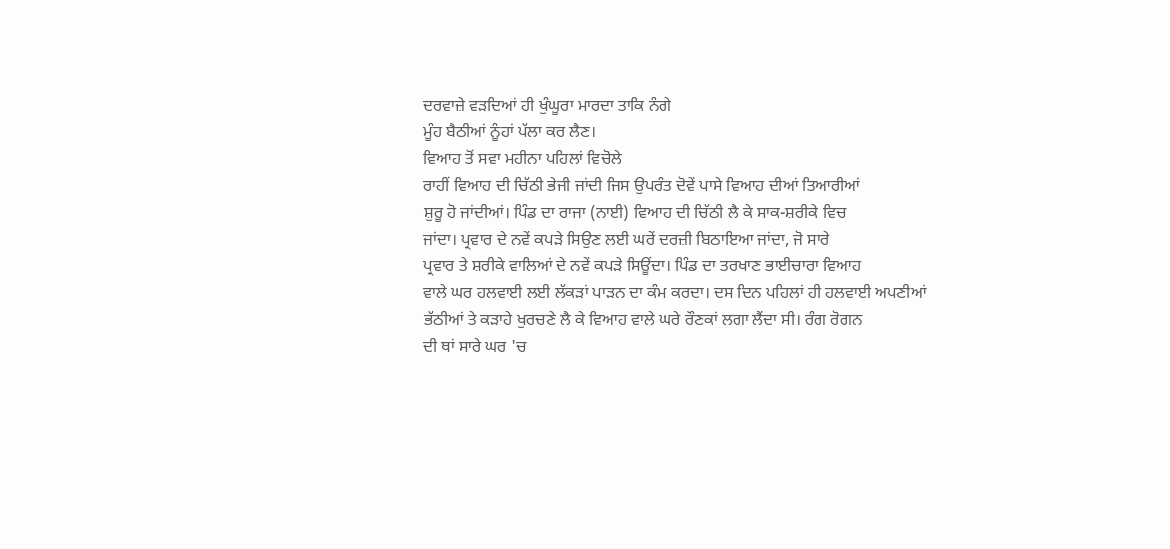ਦਰਵਾਜ਼ੇ ਵੜਦਿਆਂ ਹੀ ਖੁੰਘੂਰਾ ਮਾਰਦਾ ਤਾਕਿ ਨੰਗੇ
ਮੂੰਹ ਬੈਠੀਆਂ ਨੂੰਹਾਂ ਪੱਲਾ ਕਰ ਲੈਣ।
ਵਿਆਹ ਤੋਂ ਸਵਾ ਮਹੀਨਾ ਪਹਿਲਾਂ ਵਿਚੋਲੇ
ਰਾਹੀਂ ਵਿਆਹ ਦੀ ਚਿੱਠੀ ਭੇਜੀ ਜਾਂਦੀ ਜਿਸ ਉਪਰੰਤ ਦੋਵੇਂ ਪਾਸੇ ਵਿਆਹ ਦੀਆਂ ਤਿਆਰੀਆਂ
ਸ਼ੁਰੂ ਹੋ ਜਾਂਦੀਆਂ। ਪਿੰਡ ਦਾ ਰਾਜਾ (ਨਾਈ) ਵਿਆਹ ਦੀ ਚਿੱਠੀ ਲੈ ਕੇ ਸਾਕ-ਸ਼ਰੀਕੇ ਵਿਚ
ਜਾਂਦਾ। ਪ੍ਰਵਾਰ ਦੇ ਨਵੇਂ ਕਪੜੇ ਸਿਉਣ ਲਈ ਘਰੇਂ ਦਰਜ਼ੀ ਬਿਠਾਇਆ ਜਾਂਦਾ, ਜੋ ਸਾਰੇ
ਪ੍ਰਵਾਰ ਤੇ ਸ਼ਰੀਕੇ ਵਾਲਿਆਂ ਦੇ ਨਵੇਂ ਕਪੜੇ ਸਿਊਂਦਾ। ਪਿੰਡ ਦਾ ਤਰਖਾਣ ਭਾਈਚਾਰਾ ਵਿਆਹ
ਵਾਲੇ ਘਰ ਹਲਵਾਈ ਲਈ ਲੱਕੜਾਂ ਪਾੜਨ ਦਾ ਕੰਮ ਕਰਦਾ। ਦਸ ਦਿਨ ਪਹਿਲਾਂ ਹੀ ਹਲਵਾਈ ਅਪਣੀਆਂ
ਭੱਠੀਆਂ ਤੇ ਕੜਾਹੇ ਖੁਰਚਣੇ ਲੈ ਕੇ ਵਿਆਹ ਵਾਲੇ ਘਰੇ ਰੌਣਕਾਂ ਲਗਾ ਲੈਂਦਾ ਸੀ। ਰੰਗ ਰੋਗਨ
ਦੀ ਥਾਂ ਸਾਰੇ ਘਰ 'ਚ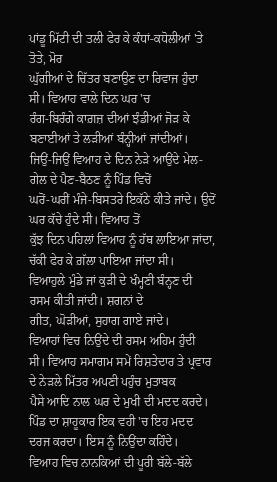ਪਾਂਡੂ ਮਿੱਟੀ ਦੀ ਤਲੀ ਫੇਰ ਕੇ ਕੰਧਾਂ-ਕਧੋਲੀਆਂ 'ਤੇ ਤੋਤੇ, ਮੋਰ
ਘੁੱਗੀਆਂ ਦੇ ਚਿੱਤਰ ਬਣਾਉਣ ਦਾ ਰਿਵਾਜ ਹੁੰਦਾ ਸੀ। ਵਿਆਹ ਵਾਲੇ ਦਿਨ ਘਰ 'ਚ
ਰੰਗ-ਬਿਰੰਗੇ ਕਾਗ਼ਜ਼ ਦੀਆਂ ਝੰਡੀਆਂ ਜੋੜ ਕੇ ਬਣਾਈਆਂ ਤੇ ਲੜੀਆਂ ਬੰਨ੍ਹੀਆਂ ਜਾਂਦੀਆਂ।
ਜਿਉਂ-ਜਿਉਂ ਵਿਆਹ ਦੇ ਦਿਨ ਨੇੜੇ ਆਉਂਦੇ ਮੇਲ-ਗੇਲ ਦੇ ਪੈਣ-ਬੈਠਣ ਨੂੰ ਪਿੰਡ ਵਿਚੋਂ
ਘਰੋਂ-ਘਰੀਂ ਮੰਜੇ-ਬਿਸਤਰੇ ਇਕੱਠੇ ਕੀਤੇ ਜਾਂਦੇ। ਉਦੋਂ ਘਰ ਕੱਚੇ ਹੁੰਦੇ ਸੀ। ਵਿਆਹ ਤੋਂ
ਕੁੱਝ ਦਿਨ ਪਹਿਲਾਂ ਵਿਆਹ ਨੂੰ ਹੱਥ ਲਾਇਆ ਜਾਂਦਾ, ਚੱਕੀ ਫੇਰ ਕੇ ਗ਼ੱਲਾ ਪਾਇਆ ਜਾਂਦਾ ਸੀ।
ਵਿਆਹੁਲੇ ਮੁੰਡੇ ਜਾਂ ਕੁੜੀ ਦੇ ਖੰਮ੍ਹਣੀ ਬੰਨ੍ਹਣ ਦੀ ਰਸਮ ਕੀਤੀ ਜਾਂਦੀ। ਸ਼ਗਨਾਂ ਦੇ
ਗੀਤ, ਘੋੜੀਆਂ, ਸੁਹਾਗ ਗਾਏ ਜਾਂਦੇ।
ਵਿਆਹਾਂ ਵਿਚ ਨਿਉਂਦੇ ਦੀ ਰਸਮ ਅਹਿਮ ਹੁੰਦੀ
ਸੀ। ਵਿਆਹ ਸਮਾਗਮ ਸਮੇਂ ਰਿਸ਼ਤੇਦਾਰ ਤੇ ਪ੍ਰਵਾਰ ਦੇ ਨੇੜਲੇ ਮਿੱਤਰ ਅਪਣੀ ਪਹੁੰਚ ਮੁਤਾਬਕ
ਪੈਸੇ ਆਦਿ ਨਾਲ ਘਰ ਦੇ ਮੁਖੀ ਦੀ ਮਦਦ ਕਰਦੇ। ਪਿੰਡ ਦਾ ਸ਼ਾਹੂਕਾਰ ਇਕ ਵਹੀ 'ਚ ਇਹ ਮਦਦ
ਦਰਜ ਕਰਦਾ। ਇਸ ਨੂੰ ਨਿਉਂਦਾ ਕਹਿੰਦੇ।
ਵਿਆਹ ਵਿਚ ਨਾਨਕਿਆਂ ਦੀ ਪੂਰੀ ਬੱਲੇ-ਬੱਲੇ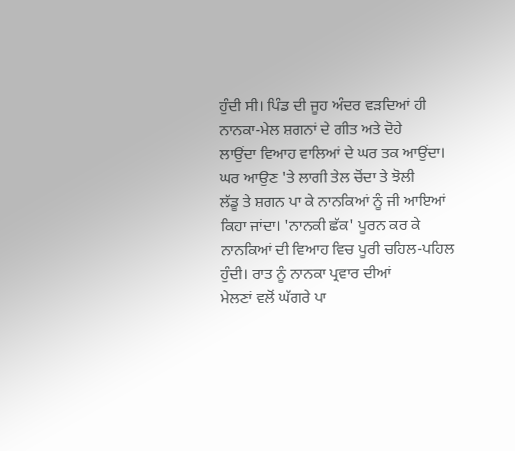ਹੁੰਦੀ ਸੀ। ਪਿੰਡ ਦੀ ਜੂਹ ਅੰਦਰ ਵੜਦਿਆਂ ਹੀ ਨਾਨਕਾ-ਮੇਲ ਸ਼ਗਨਾਂ ਦੇ ਗੀਤ ਅਤੇ ਦੋਹੇ
ਲਾਉਂਦਾ ਵਿਆਹ ਵਾਲਿਆਂ ਦੇ ਘਰ ਤਕ ਆਉਂਦਾ। ਘਰ ਆਉਣ 'ਤੇ ਲਾਗੀ ਤੇਲ ਚੋਂਦਾ ਤੇ ਝੋਲੀ
ਲੱਡੂ ਤੇ ਸ਼ਗਨ ਪਾ ਕੇ ਨਾਨਕਿਆਂ ਨੂੰ ਜੀ ਆਇਆਂ ਕਿਹਾ ਜਾਂਦਾ। 'ਨਾਨਕੀ ਛੱਕ' ਪੂਰਨ ਕਰ ਕੇ
ਨਾਨਕਿਆਂ ਦੀ ਵਿਆਹ ਵਿਚ ਪੂਰੀ ਚਹਿਲ-ਪਹਿਲ ਹੁੰਦੀ। ਰਾਤ ਨੂੰ ਨਾਨਕਾ ਪ੍ਰਵਾਰ ਦੀਆਂ
ਮੇਲਣਾਂ ਵਲੋਂ ਘੱਗਰੇ ਪਾ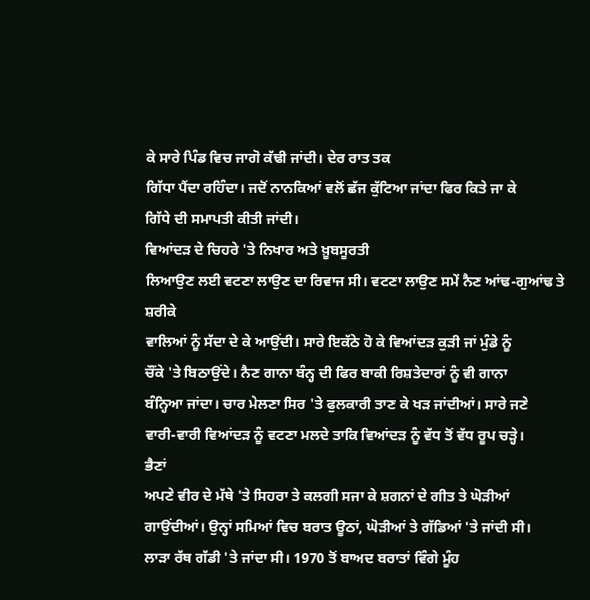ਕੇ ਸਾਰੇ ਪਿੰਡ ਵਿਚ ਜਾਗੋ ਕੱਢੀ ਜਾਂਦੀ। ਦੇਰ ਰਾਤ ਤਕ
ਗਿੱਧਾ ਪੈਂਦਾ ਰਹਿੰਦਾ। ਜਦੋਂ ਨਾਨਕਿਆਂ ਵਲੋਂ ਛੱਜ ਕੁੱਟਿਆ ਜਾਂਦਾ ਫਿਰ ਕਿਤੇ ਜਾ ਕੇ
ਗਿੱਧੇ ਦੀ ਸਮਾਪਤੀ ਕੀਤੀ ਜਾਂਦੀ।
ਵਿਆਂਦੜ ਦੇ ਚਿਹਰੇ 'ਤੇ ਨਿਖਾਰ ਅਤੇ ਖ਼ੂਬਸੂਰਤੀ
ਲਿਆਉਣ ਲਈ ਵਟਣਾ ਲਾਉਣ ਦਾ ਰਿਵਾਜ ਸੀ। ਵਟਣਾ ਲਾਉਣ ਸਮੇਂ ਨੈਣ ਆਂਢ-ਗੁਆਂਢ ਤੇ ਸ਼ਰੀਕੇ
ਵਾਲਿਆਂ ਨੂੰ ਸੱਦਾ ਦੇ ਕੇ ਆਉਂਦੀ। ਸਾਰੇ ਇਕੱਠੇ ਹੋ ਕੇ ਵਿਆਂਦੜ ਕੁੜੀ ਜਾਂ ਮੁੰਡੇ ਨੂੰ
ਚੌਂਕੇ 'ਤੇ ਬਿਠਾਉਂਦੇ। ਨੈਣ ਗਾਨਾ ਬੰਨ੍ਹ ਦੀ ਫਿਰ ਬਾਕੀ ਰਿਸ਼ਤੇਦਾਰਾਂ ਨੂੰ ਵੀ ਗਾਨਾ
ਬੰਨ੍ਹਿਆ ਜਾਂਦਾ। ਚਾਰ ਮੇਲਣਾ ਸਿਰ 'ਤੇ ਫੁਲਕਾਰੀ ਤਾਣ ਕੇ ਖੜ ਜਾਂਦੀਆਂ। ਸਾਰੇ ਜਣੇ
ਵਾਰੀ-ਵਾਰੀ ਵਿਆਂਦੜ ਨੂੰ ਵਟਣਾ ਮਲਦੇ ਤਾਕਿ ਵਿਆਂਦੜ ਨੂੰ ਵੱਧ ਤੋਂ ਵੱਧ ਰੂਪ ਚੜ੍ਹੇ।
ਭੈਣਾਂ
ਅਪਣੇ ਵੀਰ ਦੇ ਮੱਥੇ 'ਤੇ ਸਿਹਰਾ ਤੇ ਕਲਗੀ ਸਜਾ ਕੇ ਸ਼ਗਨਾਂ ਦੇ ਗੀਤ ਤੇ ਘੋੜੀਆਂ
ਗਾਉਂਦੀਆਂ। ਉਨ੍ਹਾਂ ਸਮਿਆਂ ਵਿਚ ਬਰਾਤ ਊਠਾਂ, ਘੋੜੀਆਂ ਤੇ ਗੱਡਿਆਂ 'ਤੇ ਜਾਂਦੀ ਸੀ।
ਲਾੜਾ ਰੱਥ ਗੱਡੀ 'ਤੇ ਜਾਂਦਾ ਸੀ। 1970 ਤੋਂ ਬਾਅਦ ਬਰਾਤਾਂ ਵਿੰਗੇ ਮੂੰਹ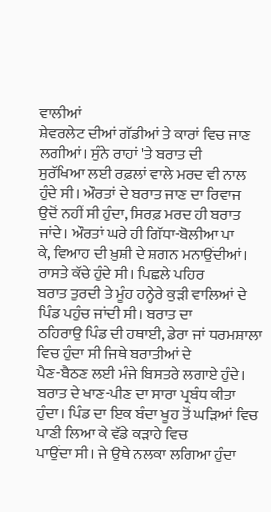ਵਾਲੀਆਂ
ਸ਼ੇਵਰਲੇਟ ਦੀਆਂ ਗੱਡੀਆਂ ਤੇ ਕਾਰਾਂ ਵਿਚ ਜਾਣ ਲਗੀਆਂ। ਸੁੰਨੇ ਰਾਹਾਂ 'ਤੇ ਬਰਾਤ ਦੀ
ਸੁਰੱਖਿਆ ਲਈ ਰਫ਼ਲਾਂ ਵਾਲੇ ਮਰਦ ਵੀ ਨਾਲ ਹੁੰਦੇ ਸੀ। ਔਰਤਾਂ ਦੇ ਬਰਾਤ ਜਾਣ ਦਾ ਰਿਵਾਜ
ਉਦੋਂ ਨਹੀਂ ਸੀ ਹੁੰਦਾ, ਸਿਰਫ਼ ਮਰਦ ਹੀ ਬਰਾਤ ਜਾਂਦੇ। ਔਰਤਾਂ ਘਰੇ ਹੀ ਗਿੱਧਾ-ਬੋਲੀਆ ਪਾ
ਕੇ, ਵਿਆਹ ਦੀ ਖ਼ੁਸ਼ੀ ਦੇ ਸ਼ਗਨ ਮਨਾਉਂਦੀਆਂ। ਰਾਸਤੇ ਕੱਚੇ ਹੁੰਦੇ ਸੀ। ਪਿਛਲੇ ਪਹਿਰ
ਬਰਾਤ ਤੁਰਦੀ ਤੇ ਮੂੰਹ ਹਨ੍ਹੇਰੇ ਕੁੜੀ ਵਾਲਿਆਂ ਦੇ ਪਿੰਡ ਪਹੁੰਚ ਜਾਂਦੀ ਸੀ। ਬਰਾਤ ਦਾ
ਠਹਿਰਾਉ ਪਿੰਡ ਦੀ ਹਥਾਈ, ਡੇਰਾ ਜਾਂ ਧਰਮਸ਼ਾਲਾ ਵਿਚ ਹੁੰਦਾ ਸੀ ਜਿਥੇ ਬਰਾਤੀਆਂ ਦੇ
ਪੈਣ-ਬੈਠਣ ਲਈ ਮੰਜੇ ਬਿਸਤਰੇ ਲਗਾਏ ਹੁੰਦੇ। ਬਰਾਤ ਦੇ ਖਾਣ-ਪੀਣ ਦਾ ਸਾਰਾ ਪ੍ਰਬੰਧ ਕੀਤਾ
ਹੁੰਦਾ। ਪਿੰਡ ਦਾ ਇਕ ਬੰਦਾ ਖੂਹ ਤੋਂ ਘੜਿਆਂ ਵਿਚ ਪਾਣੀ ਲਿਆ ਕੇ ਵੱਡੇ ਕੜਾਹੇ ਵਿਚ
ਪਾਉਂਦਾ ਸੀ। ਜੇ ਉਥੇ ਨਲਕਾ ਲਗਿਆ ਹੁੰਦਾ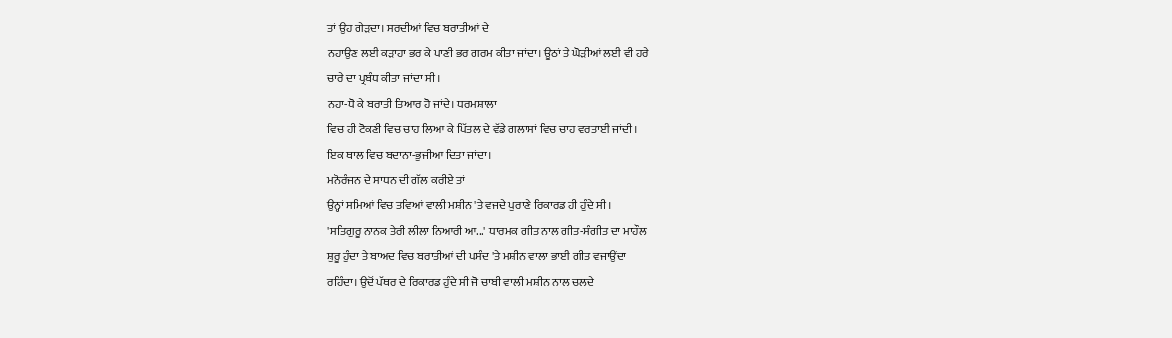ਤਾਂ ਉਹ ਗੇੜਦਾ। ਸਰਦੀਆਂ ਵਿਚ ਬਰਾਤੀਆਂ ਦੇ
ਨਹਾਉਣ ਲਈ ਕੜਾਹਾ ਭਰ ਕੇ ਪਾਣੀ ਭਰ ਗਰਮ ਕੀਤਾ ਜਾਂਦਾ। ਊਠਾਂ ਤੇ ਘੋੜੀਆਂ ਲਈ ਵੀ ਹਰੇ
ਚਾਰੇ ਦਾ ਪ੍ਰਬੰਧ ਕੀਤਾ ਜਾਂਦਾ ਸੀ।
ਨਹਾ-ਧੋ ਕੇ ਬਰਾਤੀ ਤਿਆਰ ਹੋ ਜਾਂਦੇ। ਧਰਮਸ਼ਾਲਾ
ਵਿਚ ਹੀ ਟੋਕਣੀ ਵਿਚ ਚਾਹ ਲਿਆ ਕੇ ਪਿੱਤਲ ਦੇ ਵੱਡੇ ਗਲਾਸਾਂ ਵਿਚ ਚਾਹ ਵਰਤਾਈ ਜਾਂਦੀ।
ਇਕ ਥਾਲ ਵਿਚ ਬਦਾਨਾ-ਭੁਜੀਆ ਦਿਤਾ ਜਾਂਦਾ।
ਮਨੋਰੰਜਨ ਦੇ ਸਾਧਨ ਦੀ ਗੱਲ ਕਰੀਏ ਤਾਂ
ਉਨ੍ਹਾਂ ਸਮਿਆਂ ਵਿਚ ਤਵਿਆਂ ਵਾਲੀ ਮਸ਼ੀਨ 'ਤੇ ਵਜਦੇ ਪੁਰਾਣੇ ਰਿਕਾਰਡ ਹੀ ਹੁੰਦੇ ਸੀ।
'ਸਤਿਗੁਰੂ ਨਾਨਕ ਤੇਰੀ ਲੀਲਾ ਨਿਆਰੀ ਆ...' ਧਾਰਮਕ ਗੀਤ ਨਾਲ ਗੀਤ-ਸੰਗੀਤ ਦਾ ਮਾਹੌਲ
ਸ਼ੁਰੂ ਹੁੰਦਾ ਤੇ ਬਾਅਦ ਵਿਚ ਬਰਾਤੀਆਂ ਦੀ ਪਸੰਦ 'ਤੇ ਮਸ਼ੀਨ ਵਾਲਾ ਭਾਈ ਗੀਤ ਵਜਾਉਂਦਾ
ਰਹਿੰਦਾ। ਉਦੋਂ ਪੱਥਰ ਦੇ ਰਿਕਾਰਡ ਹੁੰਦੇ ਸੀ ਜੋ ਚਾਬੀ ਵਾਲੀ ਮਸ਼ੀਨ ਨਾਲ ਚਲਦੇ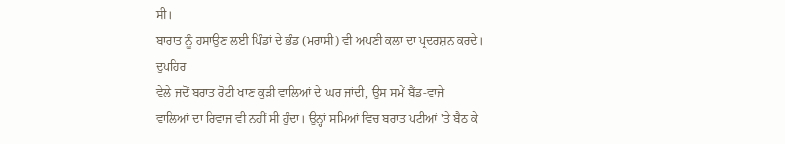ਸੀ।
ਬਾਰਾਤ ਨੂੰ ਹਸਾਉਣ ਲਈ ਪਿੰਡਾਂ ਦੇ ਭੰਡ (ਮਰਾਸੀ) ਵੀ ਅਪਣੀ ਕਲਾ ਦਾ ਪ੍ਰਦਰਸ਼ਨ ਕਰਦੇ।
ਦੁਪਹਿਰ
ਵੇਲੇ ਜਦੋਂ ਬਰਾਤ ਰੋਟੀ ਖਾਣ ਕੁੜੀ ਵਾਲਿਆਂ ਦੇ ਘਰ ਜਾਂਦੀ, ਉਸ ਸਮੇਂ ਬੈਂਡ-ਵਾਜੇ
ਵਾਲਿਆਂ ਦਾ ਰਿਵਾਜ ਵੀ ਨਹੀਂ ਸੀ ਹੁੰਦਾ। ਉਨ੍ਹਾਂ ਸਮਿਆਂ ਵਿਚ ਬਰਾਤ ਪਟੀਆਂ 'ਤੇ ਬੈਠ ਕੇ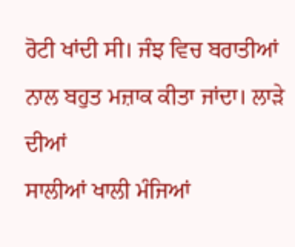ਰੋਟੀ ਖਾਂਦੀ ਸੀ। ਜੰਝ ਵਿਚ ਬਰਾਤੀਆਂ ਨਾਲ ਬਹੁਤ ਮਜ਼ਾਕ ਕੀਤਾ ਜਾਂਦਾ। ਲਾੜੇ ਦੀਆਂ
ਸਾਲੀਆਂ ਖਾਲੀ ਮੰਜਿਆਂ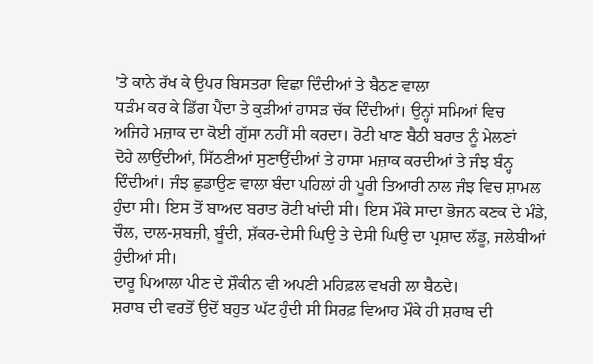'ਤੇ ਕਾਨੇ ਰੱਖ ਕੇ ਉਪਰ ਬਿਸਤਰਾ ਵਿਛਾ ਦਿੰਦੀਆਂ ਤੇ ਬੈਠਣ ਵਾਲਾ
ਧੜੰਮ ਕਰ ਕੇ ਡਿੱਗ ਪੈਂਦਾ ਤੇ ਕੁੜੀਆਂ ਹਾਸੜ ਚੱਕ ਦਿੰਦੀਆਂ। ਉਨ੍ਹਾਂ ਸਮਿਆਂ ਵਿਚ
ਅਜਿਹੇ ਮਜ਼ਾਕ ਦਾ ਕੋਈ ਗੁੱਸਾ ਨਹੀਂ ਸੀ ਕਰਦਾ। ਰੋਟੀ ਖਾਣ ਬੈਠੀ ਬਰਾਤ ਨੂੰ ਮੇਲਣਾਂ
ਦੋਹੇ ਲਾਉਂਦੀਆਂ, ਸਿੱਠਣੀਆਂ ਸੁਣਾਉਂਦੀਆਂ ਤੇ ਹਾਸਾ ਮਜ਼ਾਕ ਕਰਦੀਆਂ ਤੇ ਜੰਝ ਬੰਨ੍ਹ
ਦਿੰਦੀਆਂ। ਜੰਝ ਛੁਡਾਉਣ ਵਾਲਾ ਬੰਦਾ ਪਹਿਲਾਂ ਹੀ ਪੂਰੀ ਤਿਆਰੀ ਨਾਲ ਜੰਝ ਵਿਚ ਸ਼ਾਮਲ
ਹੁੰਦਾ ਸੀ। ਇਸ ਤੋਂ ਬਾਅਦ ਬਰਾਤ ਰੋਟੀ ਖਾਂਦੀ ਸੀ। ਇਸ ਮੌਕੇ ਸਾਦਾ ਭੋਜਨ ਕਣਕ ਦੇ ਮੰਡੇ,
ਚੌਲ, ਦਾਲ-ਸ਼ਬਜ਼ੀ, ਬੂੰਦੀ, ਸ਼ੱਕਰ-ਦੇਸੀ ਘਿਉ ਤੇ ਦੇਸੀ ਘਿਉ ਦਾ ਪ੍ਰਸ਼ਾਦ ਲੱਡੂ, ਜਲੇਬੀਆਂ
ਹੁੰਦੀਆਂ ਸੀ।
ਦਾਰੂ ਪਿਆਲਾ ਪੀਣ ਦੇ ਸ਼ੌਕੀਨ ਵੀ ਅਪਣੀ ਮਹਿਫ਼ਲ ਵਖਰੀ ਲਾ ਬੈਠਦੇ।
ਸ਼ਰਾਬ ਦੀ ਵਰਤੋਂ ਉਦੋਂ ਬਹੁਤ ਘੱਟ ਹੁੰਦੀ ਸੀ ਸਿਰਫ਼ ਵਿਆਹ ਮੌਕੇ ਹੀ ਸ਼ਰਾਬ ਦੀ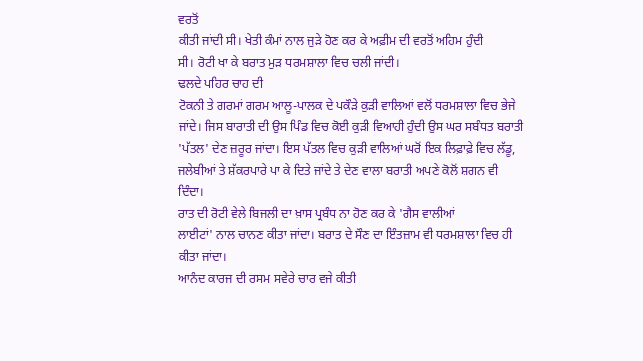ਵਰਤੋਂ
ਕੀਤੀ ਜਾਂਦੀ ਸੀ। ਖੇਤੀ ਕੰਮਾਂ ਨਾਲ ਜੁੜੇ ਹੋਣ ਕਰ ਕੇ ਅਫ਼ੀਮ ਦੀ ਵਰਤੋਂ ਅਹਿਮ ਹੁੰਦੀ
ਸੀ। ਰੋਟੀ ਖਾ ਕੇ ਬਰਾਤ ਮੁੜ ਧਰਮਸ਼ਾਲਾ ਵਿਚ ਚਲੀ ਜਾਂਦੀ।
ਢਲਦੇ ਪਹਿਰ ਚਾਹ ਦੀ
ਟੋਕਨੀ ਤੇ ਗਰਮਾਂ ਗਰਮ ਆਲੂ-ਪਾਲਕ ਦੇ ਪਕੌੜੇ ਕੁੜੀ ਵਾਲਿਆਂ ਵਲੋਂ ਧਰਮਸ਼ਾਲਾ ਵਿਚ ਭੇਜੇ
ਜਾਂਦੇ। ਜਿਸ ਬਾਰਾਤੀ ਦੀ ਉਸ ਪਿੰਡ ਵਿਚ ਕੋਈ ਕੁੜੀ ਵਿਆਹੀ ਹੁੰਦੀ ਉਸ ਘਰ ਸਬੰਧਤ ਬਰਾਤੀ
'ਪੱਤਲ' ਦੇਣ ਜ਼ਰੂਰ ਜਾਂਦਾ। ਇਸ ਪੱਤਲ ਵਿਚ ਕੁੜੀ ਵਾਲਿਆਂ ਘਰੋਂ ਇਕ ਲਿਫ਼ਾਫ਼ੇ ਵਿਚ ਲੱਡੂ,
ਜਲੇਬੀਆਂ ਤੇ ਸ਼ੱਕਰਪਾਰੇ ਪਾ ਕੇ ਦਿਤੇ ਜਾਂਦੇ ਤੇ ਦੇਣ ਵਾਲਾ ਬਰਾਤੀ ਅਪਣੇ ਕੋਲੋਂ ਸ਼ਗਨ ਵੀ
ਦਿੰਦਾ।
ਰਾਤ ਦੀ ਰੋਟੀ ਵੇਲੇ ਬਿਜਲੀ ਦਾ ਖ਼ਾਸ ਪ੍ਰਬੰਧ ਨਾ ਹੋਣ ਕਰ ਕੇ 'ਗੈਸ ਵਾਲੀਆਂ
ਲਾਈਟਾਂ' ਨਾਲ ਚਾਨਣ ਕੀਤਾ ਜਾਂਦਾ। ਬਰਾਤ ਦੇ ਸੌਣ ਦਾ ਇੰਤਜ਼ਾਮ ਵੀ ਧਰਮਸ਼ਾਲਾ ਵਿਚ ਹੀ
ਕੀਤਾ ਜਾਂਦਾ।
ਆਨੰਦ ਕਾਰਜ ਦੀ ਰਸਮ ਸਵੇਰੇ ਚਾਰ ਵਜੇ ਕੀਤੀ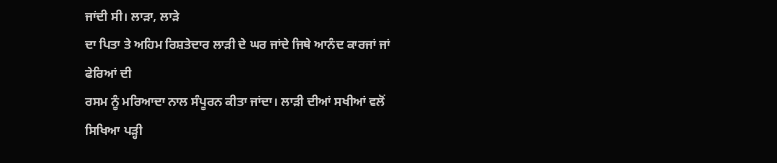ਜਾਂਦੀ ਸੀ। ਲਾੜਾ, ਲਾੜੇ
ਦਾ ਪਿਤਾ ਤੇ ਅਹਿਮ ਰਿਸ਼ਤੇਦਾਰ ਲਾੜੀ ਦੇ ਘਰ ਜਾਂਦੇ ਜਿਥੇ ਆਨੰਦ ਕਾਰਜਾਂ ਜਾਂ ਫੇਰਿਆਂ ਦੀ
ਰਸਮ ਨੂੰ ਮਰਿਆਦਾ ਨਾਲ ਸੰਪੂਰਨ ਕੀਤਾ ਜਾਂਦਾ। ਲਾੜੀ ਦੀਆਂ ਸਖੀਆਂ ਵਲੋਂ ਸਿਖਿਆ ਪੜ੍ਹੀ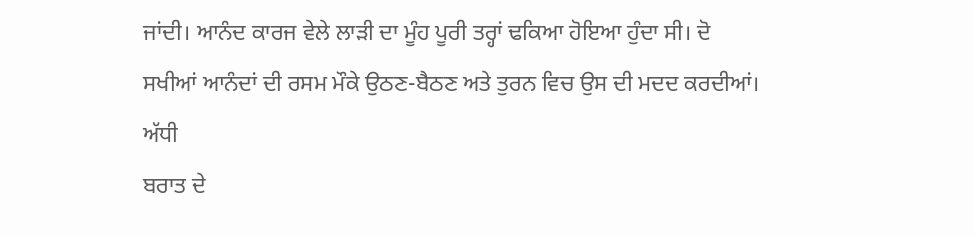ਜਾਂਦੀ। ਆਨੰਦ ਕਾਰਜ ਵੇਲੇ ਲਾੜੀ ਦਾ ਮੂੰਹ ਪੂਰੀ ਤਰ੍ਹਾਂ ਢਕਿਆ ਹੋਇਆ ਹੁੰਦਾ ਸੀ। ਦੋ
ਸਖੀਆਂ ਆਨੰਦਾਂ ਦੀ ਰਸਮ ਮੌਕੇ ਉਠਣ-ਬੈਠਣ ਅਤੇ ਤੁਰਨ ਵਿਚ ਉਸ ਦੀ ਮਦਦ ਕਰਦੀਆਂ।
ਅੱਧੀ
ਬਰਾਤ ਦੇ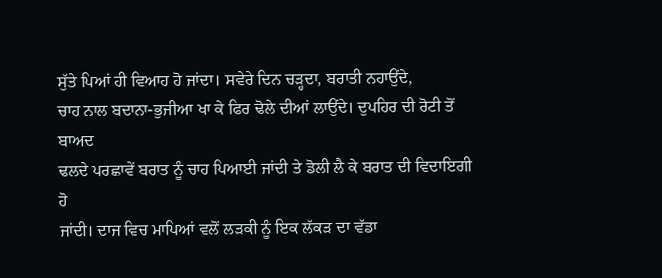ਸੁੱਤੇ ਪਿਆਂ ਹੀ ਵਿਆਹ ਹੋ ਜਾਂਦਾ। ਸਵੇਰੇ ਦਿਨ ਚੜ੍ਹਦਾ, ਬਰਾਤੀ ਨਹਾਉਂਦੇ,
ਚਾਹ ਨਾਲ ਬਦਾਨਾ-ਭੁਜੀਆ ਖਾ ਕੇ ਫਿਰ ਢੋਲੇ ਦੀਆਂ ਲਾਉਂਦੇ। ਦੁਪਹਿਰ ਦੀ ਰੋਟੀ ਤੋਂ ਬਾਅਦ
ਢਲਦੇ ਪਰਛਾਵੇਂ ਬਰਾਤ ਨੂੰ ਚਾਹ ਪਿਆਈ ਜਾਂਦੀ ਤੇ ਡੋਲੀ ਲੈ ਕੇ ਬਰਾਤ ਦੀ ਵਿਦਾਇਗੀ ਹੋ
ਜਾਂਦੀ। ਦਾਜ ਵਿਚ ਮਾਪਿਆਂ ਵਲੋਂ ਲੜਕੀ ਨੂੰ ਇਕ ਲੱਕੜ ਦਾ ਵੱਡਾ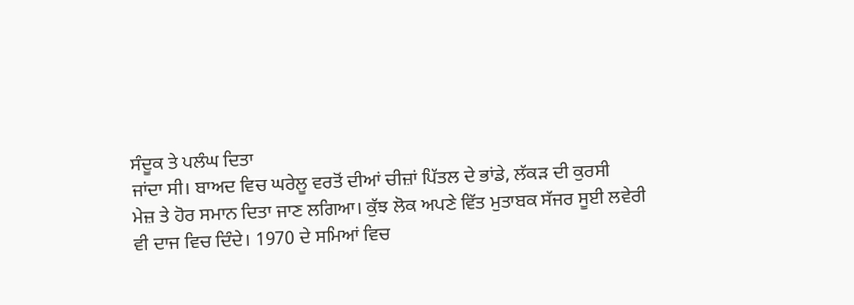ਸੰਦੂਕ ਤੇ ਪਲੰਘ ਦਿਤਾ
ਜਾਂਦਾ ਸੀ। ਬਾਅਦ ਵਿਚ ਘਰੇਲੂ ਵਰਤੋਂ ਦੀਆਂ ਚੀਜ਼ਾਂ ਪਿੱਤਲ ਦੇ ਭਾਂਡੇ, ਲੱਕੜ ਦੀ ਕੁਰਸੀ
ਮੇਜ਼ ਤੇ ਹੋਰ ਸਮਾਨ ਦਿਤਾ ਜਾਣ ਲਗਿਆ। ਕੁੱਝ ਲੋਕ ਅਪਣੇ ਵਿੱਤ ਮੁਤਾਬਕ ਸੱਜਰ ਸੂਈ ਲਵੇਰੀ
ਵੀ ਦਾਜ ਵਿਚ ਦਿੰਦੇ। 1970 ਦੇ ਸਮਿਆਂ ਵਿਚ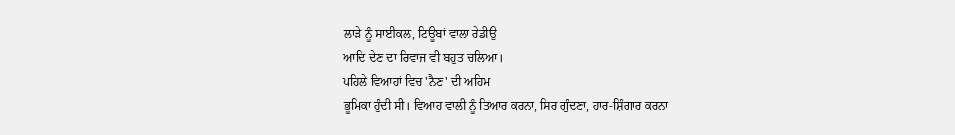ਲਾੜੇ ਨੂੰ ਸਾਈਕਲ, ਟਿਊਬਾਂ ਵਾਲਾ ਰੇਡੀਉ
ਆਦਿ ਦੇਣ ਦਾ ਰਿਵਾਜ ਵੀ ਬਹੁਤ ਚਲਿਆ।
ਪਹਿਲੇ ਵਿਆਹਾਂ ਵਿਚ 'ਨੈਣ' ਦੀ ਅਹਿਮ
ਭੂਮਿਕਾ ਹੁੰਦੀ ਸੀ। ਵਿਆਹ ਵਾਲੀ ਨੂੰ ਤਿਆਰ ਕਰਨਾ, ਸਿਰ ਗੁੰਦਣਾ, ਹਾਰ-ਸ਼ਿੰਗਾਰ ਕਰਨਾ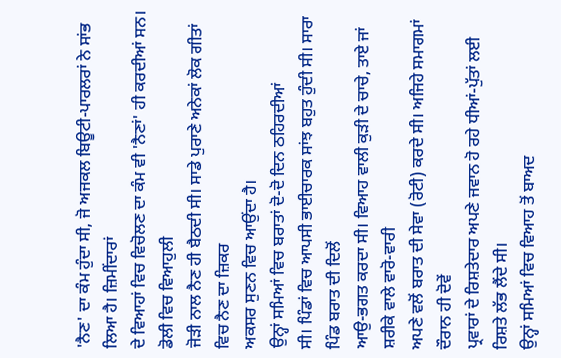'ਨੈਣ' ਦਾ ਕੰਮ ਹੁੰਦਾ ਸੀ, ਜੋ ਅਜਕਲ ਬਿਊਟੀ-ਪਾਰਲਰਾਂ ਨੇ ਸਾਂਭ ਲਿਆ ਹੈ। ਜ਼ਿਮੀਂਦਾਰਾਂ
ਦੇ ਵਿਆਹਾਂ ਵਿਚ ਵਿਚੋਲਣ ਦਾ ਕੰਮ ਵੀ 'ਨੈਣਾਂ' ਹੀ ਕਰਦੀਆਂ ਸਨ। ਡੋਲੀ ਵਿਚ ਵਿਆਹੁਲੀ
ਜੋੜੀ ਨਾਲ ਨੈਣ ਹੀ ਬੈਠਦੀ ਸੀ। ਸਾਡੇ ਪੁਰਾਣੇ ਅਨੇਕਾਂ ਲੋਕ ਗੀਤਾਂ ਵਿਚ ਨੈਣ ਦਾ ਜ਼ਿਕਰ
ਅਕਸਰ ਸੁਣਨ ਵਿਚ ਆਉਂਦਾ ਹੈ।
ਉਨ੍ਹਾਂ ਸਮਿਆਂ ਵਿਚ ਬਰਾਤਾਂ ਦੋ-ਦੋ ਦਿਨ ਠਹਿਰਦੀਆਂ
ਸੀ। ਪਿੰਡਾਂ ਵਿਚ ਆਪਸੀ ਭਾਈਚਾਰਕ ਸਾਂਝ ਬਹੁਤ ਹੁੰਦੀ ਸੀ। ਸਾਰਾ ਪਿੰਡ ਬਰਾਤ ਦੀ ਦਿਲੋਂ
ਆਉ-ਭਗਤ ਕਰਦਾ ਸੀ। ਵਿਆਹ ਵਾਲੀ ਕੁੜੀ ਦੇ ਚਾਚੇ, ਤਾਏ ਜਾਂ ਸ਼ਰੀਕੇ ਵਾਲੇ ਵਾਰੋ-ਵਾਰੀ
ਅਪਣੇ ਵਲੋਂ ਬਰਾਤ ਦੀ ਸੇਵਾ (ਰੋਟੀ) ਕਰਦੇ ਸੀ। ਅਜਿਹੇ ਸਮਾਗਮਾਂ ਦੌਰਾਨ ਹੀ ਦੋਵੇਂ
ਪ੍ਰਵਾਰਾਂ ਦੇ ਰਿਸ਼ਤੇਦਾਰ ਅਪਣੇ ਜਵਾਨ ਹੋ ਰਹੇ ਧੀਆਂ-ਪੁੱਤਾਂ ਲਈ ਰਿਸ਼ਤੇ ਲੱਭ ਲੈਂਦੇ ਸੀ।
ਉਨ੍ਹਾਂ ਸਮਿਆਂ ਵਿਚ ਵਿਆਹ ਤੋਂ ਬਾਅਦ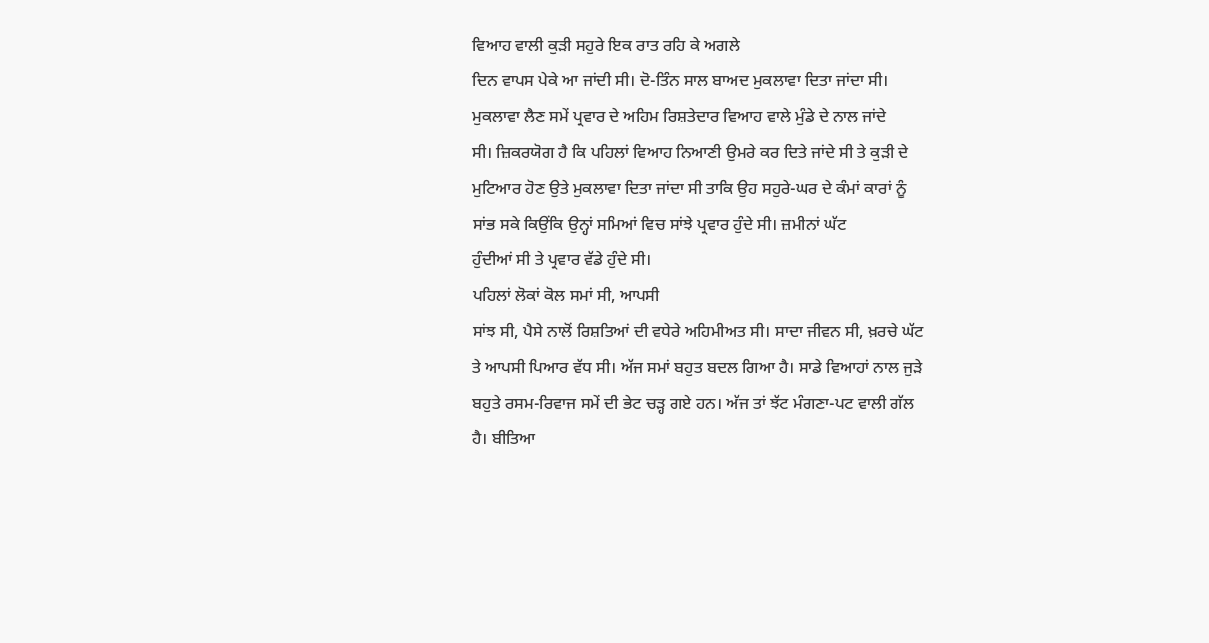ਵਿਆਹ ਵਾਲੀ ਕੁੜੀ ਸਹੁਰੇ ਇਕ ਰਾਤ ਰਹਿ ਕੇ ਅਗਲੇ
ਦਿਨ ਵਾਪਸ ਪੇਕੇ ਆ ਜਾਂਦੀ ਸੀ। ਦੋ-ਤਿੰਨ ਸਾਲ ਬਾਅਦ ਮੁਕਲਾਵਾ ਦਿਤਾ ਜਾਂਦਾ ਸੀ।
ਮੁਕਲਾਵਾ ਲੈਣ ਸਮੇਂ ਪ੍ਰਵਾਰ ਦੇ ਅਹਿਮ ਰਿਸ਼ਤੇਦਾਰ ਵਿਆਹ ਵਾਲੇ ਮੁੰਡੇ ਦੇ ਨਾਲ ਜਾਂਦੇ
ਸੀ। ਜ਼ਿਕਰਯੋਗ ਹੈ ਕਿ ਪਹਿਲਾਂ ਵਿਆਹ ਨਿਆਣੀ ਉਮਰੇ ਕਰ ਦਿਤੇ ਜਾਂਦੇ ਸੀ ਤੇ ਕੁੜੀ ਦੇ
ਮੁਟਿਆਰ ਹੋਣ ਉਤੇ ਮੁਕਲਾਵਾ ਦਿਤਾ ਜਾਂਦਾ ਸੀ ਤਾਕਿ ਉਹ ਸਹੁਰੇ-ਘਰ ਦੇ ਕੰਮਾਂ ਕਾਰਾਂ ਨੂੰ
ਸਾਂਭ ਸਕੇ ਕਿਉਂਕਿ ਉਨ੍ਹਾਂ ਸਮਿਆਂ ਵਿਚ ਸਾਂਝੇ ਪ੍ਰਵਾਰ ਹੁੰਦੇ ਸੀ। ਜ਼ਮੀਨਾਂ ਘੱਟ
ਹੁੰਦੀਆਂ ਸੀ ਤੇ ਪ੍ਰਵਾਰ ਵੱਡੇ ਹੁੰਦੇ ਸੀ।
ਪਹਿਲਾਂ ਲੋਕਾਂ ਕੋਲ ਸਮਾਂ ਸੀ, ਆਪਸੀ
ਸਾਂਝ ਸੀ, ਪੈਸੇ ਨਾਲੋਂ ਰਿਸ਼ਤਿਆਂ ਦੀ ਵਧੇਰੇ ਅਹਿਮੀਅਤ ਸੀ। ਸਾਦਾ ਜੀਵਨ ਸੀ, ਖ਼ਰਚੇ ਘੱਟ
ਤੇ ਆਪਸੀ ਪਿਆਰ ਵੱਧ ਸੀ। ਅੱਜ ਸਮਾਂ ਬਹੁਤ ਬਦਲ ਗਿਆ ਹੈ। ਸਾਡੇ ਵਿਆਹਾਂ ਨਾਲ ਜੁੜੇ
ਬਹੁਤੇ ਰਸਮ-ਰਿਵਾਜ ਸਮੇਂ ਦੀ ਭੇਟ ਚੜ੍ਹ ਗਏ ਹਨ। ਅੱਜ ਤਾਂ ਝੱਟ ਮੰਗਣਾ-ਪਟ ਵਾਲੀ ਗੱਲ
ਹੈ। ਬੀਤਿਆ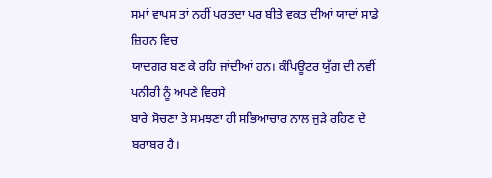ਸਮਾਂ ਵਾਪਸ ਤਾਂ ਨਹੀਂ ਪਰਤਦਾ ਪਰ ਬੀਤੇ ਵਕਤ ਦੀਆਂ ਯਾਦਾਂ ਸਾਡੇ ਜ਼ਿਹਨ ਵਿਚ
ਯਾਦਗਰ ਬਣ ਕੇ ਰਹਿ ਜਾਂਦੀਆਂ ਹਨ। ਕੰਪਿਊਟਰ ਯੁੱਗ ਦੀ ਨਵੀਂ ਪਨੀਰੀ ਨੂੰ ਅਪਣੇ ਵਿਰਸੇ
ਬਾਰੇ ਸੋਚਣਾ ਤੇ ਸਮਝਣਾ ਹੀ ਸਭਿਆਚਾਰ ਨਾਲ ਜੁੜੇ ਰਹਿਣ ਦੇ ਬਰਾਬਰ ਹੈ।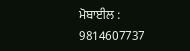ਮੋਬਾਈਲ : 9814607737